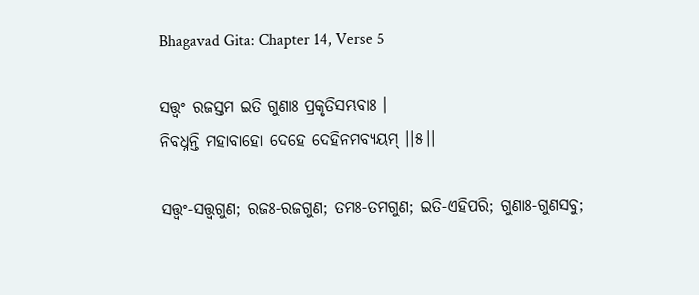Bhagavad Gita: Chapter 14, Verse 5

ସତ୍ତ୍ୱଂ ରଜସ୍ତମ ଇତି ଗୁଣାଃ ପ୍ରକୃତିସମ୍ଭବାଃ ।
ନିବଧ୍ନନ୍ତି ମହାବାହୋ ଦେହେ ଦେହିନମବ୍ୟୟମ୍ ।।୫।।

ସତ୍ତ୍ୱଂ-ସତ୍ତ୍ୱଗୁଣ; ରଜଃ-ରଜଗୁଣ; ତମଃ-ତମଗୁଣ; ଇତି-ଏହିପରି; ଗୁଣାଃ-ଗୁଣସବୁ;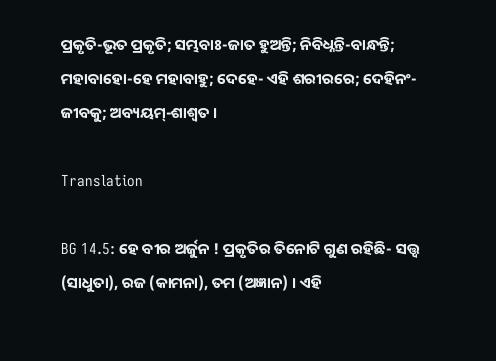ପ୍ରକୃତି-ଭୂତ ପ୍ରକୃତି; ସମ୍ଭବାଃ-ଜାତ ହୁଅନ୍ତି; ନିବିଧ୍ନନ୍ତି-ବାନ୍ଧନ୍ତି; ମହାବାହୋ-ହେ ମହାବାହୁ; ଦେହେ- ଏହି ଶରୀରରେ; ଦେହିନଂ- ଜୀବକୁ; ଅବ୍ୟୟମ୍‌-ଶାଶ୍ୱତ ।

Translation

BG 14.5: ହେ ବୀର ଅର୍ଜୁନ ! ପ୍ରକୃତିର ତିନୋଟି ଗୁଣ ରହିଛି- ସତ୍ତ୍ୱ (ସାଧୁତା), ରଜ (କାମନା), ତମ (ଅଜ୍ଞାନ) । ଏହି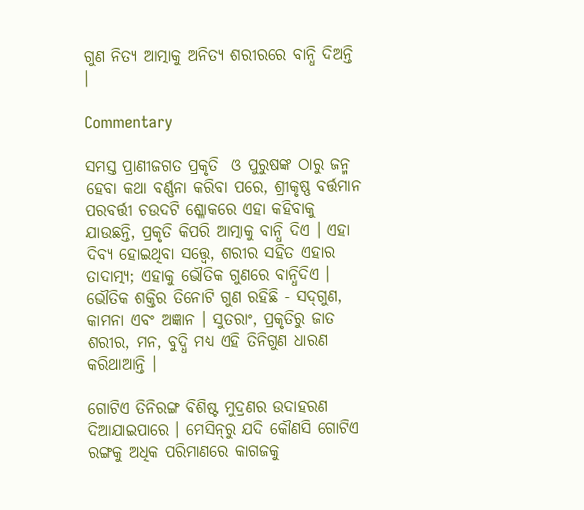ଗୁଣ ନିତ୍ୟ ଆତ୍ମାକୁ ଅନିତ୍ୟ ଶରୀରରେ ବାନ୍ଧି ଦିଅନ୍ତି ।

Commentary

ସମସ୍ତ ପ୍ରାଣୀଜଗତ ପ୍ରକୃତି  ଓ ପୁରୁଷଙ୍କ ଠାରୁ ଜନ୍ମ ହେବା କଥା ବର୍ଣ୍ଣନା କରିବା ପରେ, ଶ୍ରୀକୃଷ୍ଣ ବର୍ତ୍ତମାନ ପରବର୍ତ୍ତୀ ଚଉଦଟି ଶ୍ଳୋକରେ ଏହା କହିବାକୁ ଯାଉଛନ୍ତି, ପ୍ରକୃତି କିପରି ଆତ୍ମାକୁ ବାନ୍ଧି ଦିଏ । ଏହା ଦିବ୍ୟ ହୋଇଥିବା ସତ୍ତ୍ୱେ, ଶରୀର ସହିତ ଏହାର ତାଦାତ୍ମ୍ୟ; ଏହାକୁ ଭୌତିକ ଗୁଣରେ ବାନ୍ଧିଦିଏ । ଭୌତିକ ଶକ୍ତିର ତିନୋଟି ଗୁଣ ରହିଛି - ସଦ୍‌ଗୁଣ, କାମନା ଏବଂ ଅଜ୍ଞାନ । ସୁତରାଂ, ପ୍ରକୃତିରୁ ଜାତ ଶରୀର, ମନ, ବୁଦ୍ଧି ମଧ୍ୟ ଏହି ତିନିଗୁଣ ଧାରଣ କରିଥାଆନ୍ତି ।

ଗୋଟିଏ ତିନିରଙ୍ଗ ବିଶିଷ୍ଟ ମୁଦ୍ରଣର ଉଦାହରଣ ଦିଆଯାଇପାରେ । ମେସିନ୍‌ରୁ ଯଦି କୌଣସି ଗୋଟିଏ ରଙ୍ଗକୁ ଅଧିକ ପରିମାଣରେ କାଗଜକୁ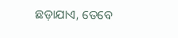ଛଡ଼ାଯାଏ, ତେବେ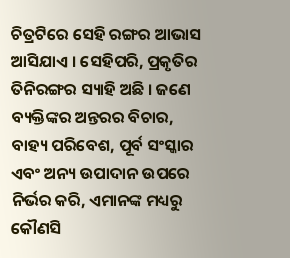ଚିତ୍ରଟିରେ ସେହି ରଙ୍ଗର ଆଭାସ ଆସିଯାଏ । ସେହିପରି, ପ୍ରକୃତିର ତିନିରଙ୍ଗର ସ୍ୟାହି ଅଛି । ଜଣେ ବ୍ୟକ୍ତିଙ୍କର ଅନ୍ତରର ବିଚାର, ବାହ୍ୟ ପରିବେଶ, ପୂର୍ବ ସଂସ୍କାର ଏବଂ ଅନ୍ୟ ଉପାଦାନ ଉପରେ ନିର୍ଭର କରି, ଏମାନଙ୍କ ମଧ୍ୟରୁ କୌଣସି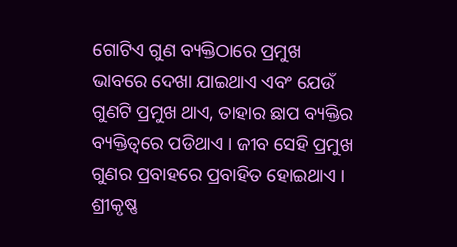ଗୋଟିଏ ଗୁଣ ବ୍ୟକ୍ତିଠାରେ ପ୍ରମୁଖ ଭାବରେ ଦେଖା ଯାଇଥାଏ ଏବଂ ଯେଉଁ ଗୁଣଟି ପ୍ରମୁଖ ଥାଏ, ତାହାର ଛାପ ବ୍ୟକ୍ତିର ବ୍ୟକ୍ତିତ୍ୱରେ ପଡିଥାଏ । ଜୀବ ସେହି ପ୍ରମୁଖ ଗୁଣର ପ୍ରବାହରେ ପ୍ରବାହିତ ହୋଇଥାଏ । ଶ୍ରୀକୃଷ୍ଣ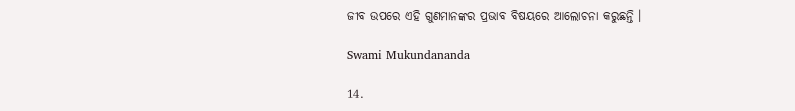ଜୀବ ଉପରେ ଏହି ଗୁଣମାନଙ୍କର ପ୍ରଭାବ ବିଷୟରେ ଆଲୋଚନା କରୁଛନ୍ତି ।

Swami Mukundananda

14.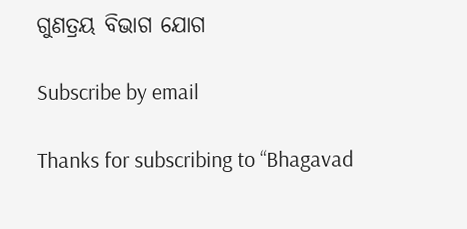ଗୁଣତ୍ରୟ ବିଭାଗ ଯୋଗ

Subscribe by email

Thanks for subscribing to “Bhagavad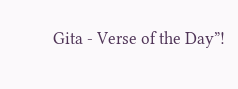Gita - Verse of the Day”!